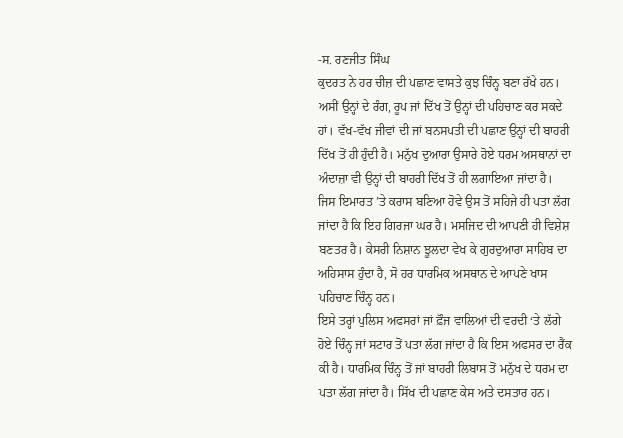-ਸ. ਰਣਜੀਤ ਸਿੰਘ
ਕੁਦਰਤ ਨੇ ਹਰ ਚੀਜ਼ ਦੀ ਪਛਾਣ ਵਾਸਤੇ ਕੁਝ ਚਿੰਨ੍ਹ ਬਣਾ ਰੱਖੇ ਹਨ। ਅਸੀਂ ਉਨ੍ਹਾਂ ਦੇ ਰੰਗ, ਰੂਪ ਜਾਂ ਦਿੱਖ ਤੋਂ ਉਨ੍ਹਾਂ ਦੀ ਪਹਿਚਾਣ ਕਰ ਸਕਦੇ ਹਾਂ। ਵੱਖ-ਵੱਖ ਜੀਵਾਂ ਦੀ ਜਾਂ ਬਨਸਪਤੀ ਦੀ ਪਛਾਣ ਉਨ੍ਹਾਂ ਦੀ ਬਾਹਰੀ ਦਿੱਖ ਤੋਂ ਹੀ ਹੁੰਦੀ ਹੈ। ਮਨੁੱਖ ਦੁਆਰਾ ਉਸਾਰੇ ਹੋਏ ਧਰਮ ਅਸਥਾਨਾਂ ਦਾ ਅੰਦਾਜ਼ਾ ਵੀ ਉਨ੍ਹਾਂ ਦੀ ਬਾਹਰੀ ਦਿੱਖ ਤੋਂ ਹੀ ਲਗਾਇਆ ਜਾਂਦਾ ਹੈ। ਜਿਸ ਇਮਾਰਤ ’ਤੇ ਕਰਾਸ ਬਣਿਆ ਹੋਵੇ ਉਸ ਤੋਂ ਸਹਿਜੇ ਹੀ ਪਤਾ ਲੱਗ ਜਾਂਦਾ ਹੈ ਕਿ ਇਹ ਗਿਰਜਾ ਘਰ ਹੈ। ਮਸਜਿਦ ਦੀ ਆਪਣੀ ਹੀ ਵਿਸ਼ੇਸ਼ ਬਣਤਰ ਹੈ। ਕੇਸਰੀ ਨਿਸ਼ਾਨ ਝੂਲਦਾ ਵੇਖ ਕੇ ਗੁਰਦੁਆਰਾ ਸਾਹਿਬ ਦਾ ਅਹਿਸਾਸ ਹੁੰਦਾ ਹੈ, ਸੋ ਹਰ ਧਾਰਮਿਕ ਅਸਥਾਨ ਦੇ ਆਪਣੇ ਖਾਸ ਪਹਿਚਾਣ ਚਿੰਨ੍ਹ ਹਨ।
ਇਸੇ ਤਰ੍ਹਾਂ ਪੁਲਿਸ ਅਫਸਰਾਂ ਜਾਂ ਫ਼ੌਜ ਵਾਲਿਆਂ ਦੀ ਵਰਦੀ ‘ਤੇ ਲੱਗੇ ਹੋਏ ਚਿੰਨ੍ਹ ਜਾਂ ਸਟਾਰ ਤੋਂ ਪਤਾ ਲੱਗ ਜਾਂਦਾ ਹੈ ਕਿ ਇਸ ਅਫਸਰ ਦਾ ਰੈਂਕ ਕੀ ਹੈ। ਧਾਰਮਿਕ ਚਿੰਨ੍ਹ ਤੋਂ ਜਾਂ ਬਾਹਰੀ ਲਿਬਾਸ ਤੋਂ ਮਨੁੱਖ ਦੇ ਧਰਮ ਦਾ ਪਤਾ ਲੱਗ ਜਾਂਦਾ ਹੈ। ਸਿੱਖ ਦੀ ਪਛਾਣ ਕੇਸ ਅਤੇ ਦਸਤਾਰ ਹਨ।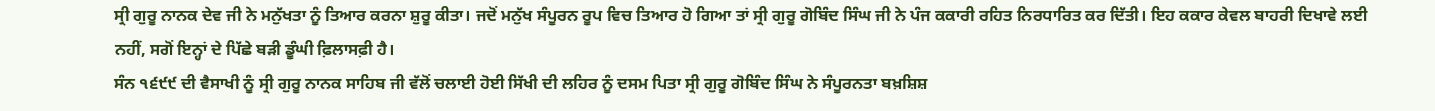ਸ੍ਰੀ ਗੁਰੂ ਨਾਨਕ ਦੇਵ ਜੀ ਨੇ ਮਨੁੱਖਤਾ ਨੂੰ ਤਿਆਰ ਕਰਨਾ ਸ਼ੁਰੂ ਕੀਤਾ। ਜਦੋਂ ਮਨੁੱਖ ਸੰਪੂਰਨ ਰੂਪ ਵਿਚ ਤਿਆਰ ਹੋ ਗਿਆ ਤਾਂ ਸ੍ਰੀ ਗੁਰੂ ਗੋਬਿੰਦ ਸਿੰਘ ਜੀ ਨੇ ਪੰਜ ਕਕਾਰੀ ਰਹਿਤ ਨਿਰਧਾਰਿਤ ਕਰ ਦਿੱਤੀ। ਇਹ ਕਕਾਰ ਕੇਵਲ ਬਾਹਰੀ ਦਿਖਾਵੇ ਲਈ ਨਹੀਂ, ਸਗੋਂ ਇਨ੍ਹਾਂ ਦੇ ਪਿੱਛੇ ਬੜੀ ਡੂੰਘੀ ਫ਼ਿਲਾਸਫ਼ੀ ਹੈ।
ਸੰਨ ੧੬੯੯ ਦੀ ਵੈਸਾਖੀ ਨੂੰ ਸ੍ਰੀ ਗੁਰੂ ਨਾਨਕ ਸਾਹਿਬ ਜੀ ਵੱਲੋਂ ਚਲਾਈ ਹੋਈ ਸਿੱਖੀ ਦੀ ਲਹਿਰ ਨੂੰ ਦਸਮ ਪਿਤਾ ਸ੍ਰੀ ਗੁਰੂ ਗੋਬਿੰਦ ਸਿੰਘ ਨੇ ਸੰਪੂਰਨਤਾ ਬਖ਼ਸ਼ਿਸ਼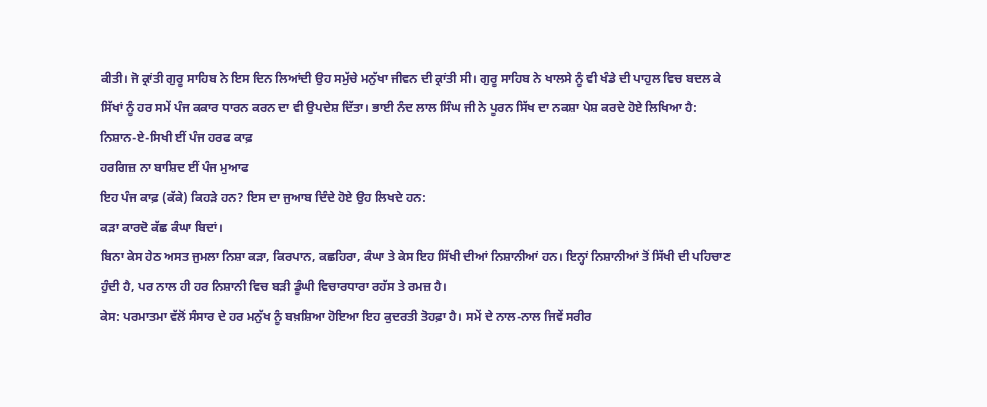ਕੀਤੀ। ਜੋ ਕ੍ਰਾਂਤੀ ਗੁਰੂ ਸਾਹਿਬ ਨੇ ਇਸ ਦਿਨ ਲਿਆਂਦੀ ਉਹ ਸਮੁੱਚੇ ਮਨੁੱਖਾ ਜੀਵਨ ਦੀ ਕ੍ਰਾਂਤੀ ਸੀ। ਗੁਰੂ ਸਾਹਿਬ ਨੇ ਖਾਲਸੇ ਨੂੰ ਵੀ ਖੰਡੇ ਦੀ ਪਾਹੁਲ ਵਿਚ ਬਦਲ ਕੇ ਸਿੱਖਾਂ ਨੂੰ ਹਰ ਸਮੇਂ ਪੰਜ ਕਕਾਰ ਧਾਰਨ ਕਰਨ ਦਾ ਵੀ ਉਪਦੇਸ਼ ਦਿੱਤਾ। ਭਾਈ ਨੰਦ ਲਾਲ ਸਿੰਘ ਜੀ ਨੇ ਪੂਰਨ ਸਿੱਖ ਦਾ ਨਕਸ਼ਾ ਪੇਸ਼ ਕਰਦੇ ਹੋਏ ਲਿਖਿਆ ਹੈ:
ਨਿਸ਼ਾਨ-ਏ-ਸਿਖੀ ਈਂ ਪੰਜ ਹਰਫ ਕਾਫ਼
ਹਰਗਿਜ਼ ਨਾ ਬਾਸ਼ਿਦ ਈਂ ਪੰਜ ਮੁਆਫ
ਇਹ ਪੰਜ ਕਾਫ਼ (ਕੱਕੇ) ਕਿਹੜੇ ਹਨ? ਇਸ ਦਾ ਜੁਆਬ ਦਿੰਦੇ ਹੋਏ ਉਹ ਲਿਖਦੇ ਹਨ:
ਕੜਾ ਕਾਰਦੋ ਕੱਛ ਕੰਘਾ ਬਿਦਾਂ।
ਬਿਨਾ ਕੇਸ ਹੇਠ ਅਸਤ ਜੁਮਲਾ ਨਿਸ਼ਾ ਕੜਾ, ਕਿਰਪਾਨ, ਕਛਹਿਰਾ, ਕੰਘਾ ਤੇ ਕੇਸ ਇਹ ਸਿੱਖੀ ਦੀਆਂ ਨਿਸ਼ਾਨੀਆਂ ਹਨ। ਇਨ੍ਹਾਂ ਨਿਸ਼ਾਨੀਆਂ ਤੋਂ ਸਿੱਖੀ ਦੀ ਪਹਿਚਾਣ ਹੁੰਦੀ ਹੈ, ਪਰ ਨਾਲ ਹੀ ਹਰ ਨਿਸ਼ਾਨੀ ਵਿਚ ਬੜੀ ਡੂੰਘੀ ਵਿਚਾਰਧਾਰਾ ਰਹੱਸ ਤੇ ਰਮਜ਼ ਹੈ।
ਕੇਸ: ਪਰਮਾਤਮਾ ਵੱਲੋਂ ਸੰਸਾਰ ਦੇ ਹਰ ਮਨੁੱਖ ਨੂੰ ਬਖ਼ਸ਼ਿਆ ਹੋਇਆ ਇਹ ਕੁਦਰਤੀ ਤੋਹਫ਼ਾ ਹੈ। ਸਮੇਂ ਦੇ ਨਾਲ-ਨਾਲ ਜਿਵੇਂ ਸਰੀਰ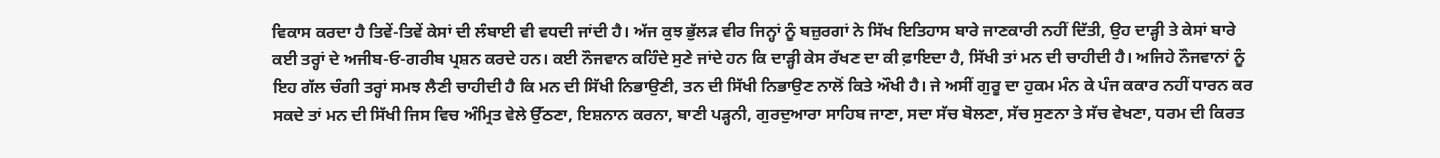ਵਿਕਾਸ ਕਰਦਾ ਹੈ ਤਿਵੇਂ-ਤਿਵੇਂ ਕੇਸਾਂ ਦੀ ਲੰਬਾਈ ਵੀ ਵਧਦੀ ਜਾਂਦੀ ਹੈ। ਅੱਜ ਕੁਝ ਭੁੱਲੜ ਵੀਰ ਜਿਨ੍ਹਾਂ ਨੂੰ ਬਜ਼ੁਰਗਾਂ ਨੇ ਸਿੱਖ ਇਤਿਹਾਸ ਬਾਰੇ ਜਾਣਕਾਰੀ ਨਹੀਂ ਦਿੱਤੀ, ਉਹ ਦਾੜ੍ਹੀ ਤੇ ਕੇਸਾਂ ਬਾਰੇ ਕਈ ਤਰ੍ਹਾਂ ਦੇ ਅਜੀਬ-ਓ-ਗਰੀਬ ਪ੍ਰਸ਼ਨ ਕਰਦੇ ਹਨ। ਕਈ ਨੌਜਵਾਨ ਕਹਿੰਦੇ ਸੁਣੇ ਜਾਂਦੇ ਹਨ ਕਿ ਦਾੜ੍ਹੀ ਕੇਸ ਰੱਖਣ ਦਾ ਕੀ ਫ਼ਾਇਦਾ ਹੈ, ਸਿੱਖੀ ਤਾਂ ਮਨ ਦੀ ਚਾਹੀਦੀ ਹੈ। ਅਜਿਹੇ ਨੌਜਵਾਨਾਂ ਨੂੰ ਇਹ ਗੱਲ ਚੰਗੀ ਤਰ੍ਹਾਂ ਸਮਝ ਲੈਣੀ ਚਾਹੀਦੀ ਹੈ ਕਿ ਮਨ ਦੀ ਸਿੱਖੀ ਨਿਭਾਉਣੀ, ਤਨ ਦੀ ਸਿੱਖੀ ਨਿਭਾਉਣ ਨਾਲੋਂ ਕਿਤੇ ਔਖੀ ਹੈ। ਜੇ ਅਸੀਂ ਗੁਰੂ ਦਾ ਹੁਕਮ ਮੰਨ ਕੇ ਪੰਜ ਕਕਾਰ ਨਹੀਂ ਧਾਰਨ ਕਰ ਸਕਦੇ ਤਾਂ ਮਨ ਦੀ ਸਿੱਖੀ ਜਿਸ ਵਿਚ ਅੰਮ੍ਰਿਤ ਵੇਲੇ ਉੱਠਣਾ, ਇਸ਼ਨਾਨ ਕਰਨਾ, ਬਾਣੀ ਪੜ੍ਹਨੀ, ਗੁਰਦੁਆਰਾ ਸਾਹਿਬ ਜਾਣਾ, ਸਦਾ ਸੱਚ ਬੋਲਣਾ, ਸੱਚ ਸੁਣਨਾ ਤੇ ਸੱਚ ਵੇਖਣਾ, ਧਰਮ ਦੀ ਕਿਰਤ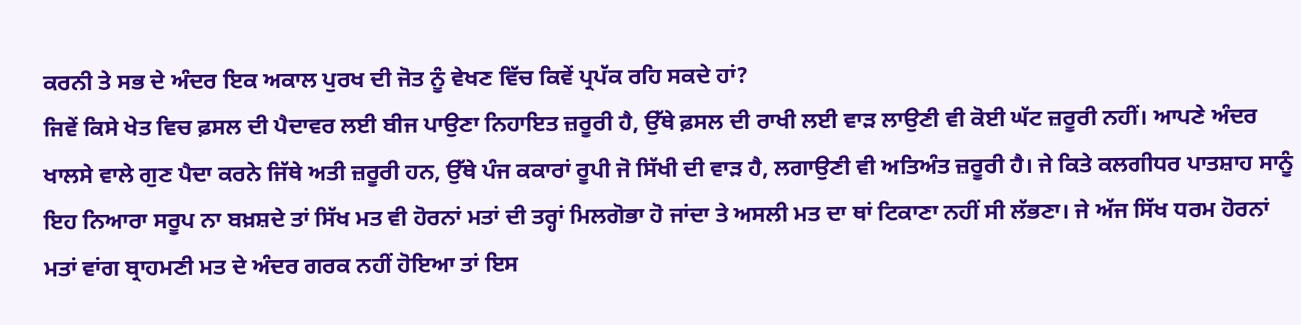ਕਰਨੀ ਤੇ ਸਭ ਦੇ ਅੰਦਰ ਇਕ ਅਕਾਲ ਪੁਰਖ ਦੀ ਜੋਤ ਨੂੰ ਵੇਖਣ ਵਿੱਚ ਕਿਵੇਂ ਪ੍ਰਪੱਕ ਰਹਿ ਸਕਦੇ ਹਾਂ?
ਜਿਵੇਂ ਕਿਸੇ ਖੇਤ ਵਿਚ ਫ਼ਸਲ ਦੀ ਪੈਦਾਵਰ ਲਈ ਬੀਜ ਪਾਉਣਾ ਨਿਹਾਇਤ ਜ਼ਰੂਰੀ ਹੈ, ਉੱਥੇ ਫ਼ਸਲ ਦੀ ਰਾਖੀ ਲਈ ਵਾੜ ਲਾਉਣੀ ਵੀ ਕੋਈ ਘੱਟ ਜ਼ਰੂਰੀ ਨਹੀਂ। ਆਪਣੇ ਅੰਦਰ ਖਾਲਸੇ ਵਾਲੇ ਗੁਣ ਪੈਦਾ ਕਰਨੇ ਜਿੱਥੇ ਅਤੀ ਜ਼ਰੂਰੀ ਹਨ, ਉੱਥੇ ਪੰਜ ਕਕਾਰਾਂ ਰੂਪੀ ਜੋ ਸਿੱਖੀ ਦੀ ਵਾੜ ਹੈ, ਲਗਾਉਣੀ ਵੀ ਅਤਿਅੰਤ ਜ਼ਰੂਰੀ ਹੈ। ਜੇ ਕਿਤੇ ਕਲਗੀਧਰ ਪਾਤਸ਼ਾਹ ਸਾਨੂੰ ਇਹ ਨਿਆਰਾ ਸਰੂਪ ਨਾ ਬਖ਼ਸ਼ਦੇ ਤਾਂ ਸਿੱਖ ਮਤ ਵੀ ਹੋਰਨਾਂ ਮਤਾਂ ਦੀ ਤਰ੍ਹਾਂ ਮਿਲਗੋਭਾ ਹੋ ਜਾਂਦਾ ਤੇ ਅਸਲੀ ਮਤ ਦਾ ਥਾਂ ਟਿਕਾਣਾ ਨਹੀਂ ਸੀ ਲੱਭਣਾ। ਜੇ ਅੱਜ ਸਿੱਖ ਧਰਮ ਹੋਰਨਾਂ ਮਤਾਂ ਵਾਂਗ ਬ੍ਰਾਹਮਣੀ ਮਤ ਦੇ ਅੰਦਰ ਗਰਕ ਨਹੀਂ ਹੋਇਆ ਤਾਂ ਇਸ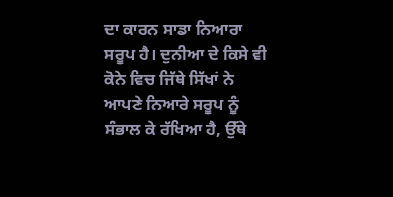ਦਾ ਕਾਰਨ ਸਾਡਾ ਨਿਆਰਾ ਸਰੂਪ ਹੈ। ਦੁਨੀਆ ਦੇ ਕਿਸੇ ਵੀ ਕੋਨੇ ਵਿਚ ਜਿੱਥੇ ਸਿੱਖਾਂ ਨੇ ਆਪਣੇ ਨਿਆਰੇ ਸਰੂਪ ਨੂੰ ਸੰਭਾਲ ਕੇ ਰੱਖਿਆ ਹੈ, ਉੱਥੇ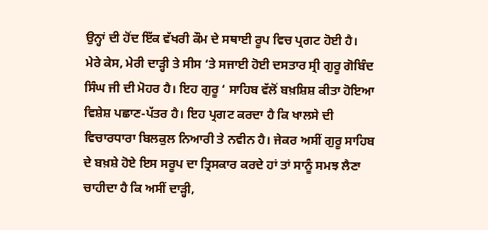ਉਨ੍ਹਾਂ ਦੀ ਹੋਂਦ ਇੱਕ ਵੱਖਰੀ ਕੌਮ ਦੇ ਸਥਾਈ ਰੂਪ ਵਿਚ ਪ੍ਰਗਟ ਹੋਈ ਹੈ।
ਮੇਰੇ ਕੇਸ, ਮੇਰੀ ਦਾੜ੍ਹੀ ਤੇ ਸੀਸ ‘ਤੇ ਸਜਾਈ ਹੋਈ ਦਸਤਾਰ ਸ੍ਰੀ ਗੁਰੂ ਗੋਬਿੰਦ ਸਿੰਘ ਜੀ ਦੀ ਮੋਹਰ ਹੈ। ਇਹ ਗੁਰੂ ‘ ਸਾਹਿਬ ਵੱਲੋਂ ਬਖ਼ਸ਼ਿਸ਼ ਕੀਤਾ ਹੋਇਆ ਵਿਸ਼ੇਸ਼ ਪਛਾਣ-ਪੱਤਰ ਹੈ। ਇਹ ਪ੍ਰਗਟ ਕਰਦਾ ਹੈ ਕਿ ਖਾਲਸੇ ਦੀ ਵਿਚਾਰਧਾਰਾ ਬਿਲਕੁਲ ਨਿਆਰੀ ਤੇ ਨਵੀਨ ਹੈ। ਜੇਕਰ ਅਸੀਂ ਗੁਰੂ ਸਾਹਿਬ ਦੇ ਬਖ਼ਸ਼ੇ ਹੋਏ ਇਸ ਸਰੂਪ ਦਾ ਤ੍ਰਿਸਕਾਰ ਕਰਦੇ ਹਾਂ ਤਾਂ ਸਾਨੂੰ ਸਮਝ ਲੈਣਾ ਚਾਹੀਦਾ ਹੈ ਕਿ ਅਸੀਂ ਦਾੜ੍ਹੀ,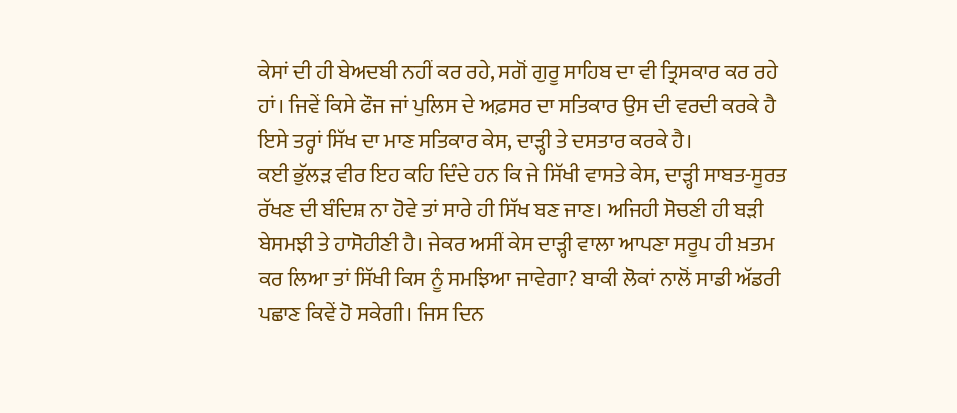ਕੇਸਾਂ ਦੀ ਹੀ ਬੇਅਦਬੀ ਨਹੀਂ ਕਰ ਰਹੇ, ਸਗੋਂ ਗੁਰੂ ਸਾਹਿਬ ਦਾ ਵੀ ਤ੍ਰਿਸਕਾਰ ਕਰ ਰਹੇ ਹਾਂ। ਜਿਵੇਂ ਕਿਸੇ ਫੌਜ ਜਾਂ ਪੁਲਿਸ ਦੇ ਅਫ਼ਸਰ ਦਾ ਸਤਿਕਾਰ ਉਸ ਦੀ ਵਰਦੀ ਕਰਕੇ ਹੈ ਇਸੇ ਤਰ੍ਹਾਂ ਸਿੱਖ ਦਾ ਮਾਣ ਸਤਿਕਾਰ ਕੇਸ, ਦਾੜ੍ਹੀ ਤੇ ਦਸਤਾਰ ਕਰਕੇ ਹੈ।
ਕਈ ਭੁੱਲੜ ਵੀਰ ਇਹ ਕਹਿ ਦਿੰਦੇ ਹਨ ਕਿ ਜੇ ਸਿੱਖੀ ਵਾਸਤੇ ਕੇਸ, ਦਾੜ੍ਹੀ ਸਾਬਤ-ਸੂਰਤ ਰੱਖਣ ਦੀ ਬੰਦਿਸ਼ ਨਾ ਹੋਵੇ ਤਾਂ ਸਾਰੇ ਹੀ ਸਿੱਖ ਬਣ ਜਾਣ। ਅਜਿਹੀ ਸੋਚਣੀ ਹੀ ਬੜੀ ਬੇਸਮਝੀ ਤੇ ਹਾਸੋਹੀਣੀ ਹੈ। ਜੇਕਰ ਅਸੀਂ ਕੇਸ ਦਾੜ੍ਹੀ ਵਾਲਾ ਆਪਣਾ ਸਰੂਪ ਹੀ ਖ਼ਤਮ ਕਰ ਲਿਆ ਤਾਂ ਸਿੱਖੀ ਕਿਸ ਨੂੰ ਸਮਝਿਆ ਜਾਵੇਗਾ? ਬਾਕੀ ਲੋਕਾਂ ਨਾਲੋਂ ਸਾਡੀ ਅੱਡਰੀ ਪਛਾਣ ਕਿਵੇਂ ਹੋ ਸਕੇਗੀ। ਜਿਸ ਦਿਨ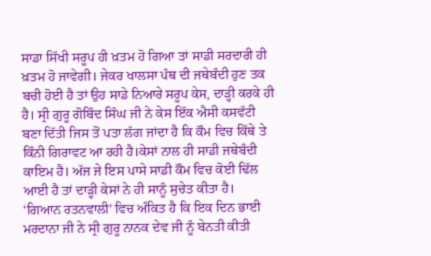ਸਾਡਾ ਸਿੱਖੀ ਸਰੂਪ ਹੀ ਖ਼ਤਮ ਹੋ ਗਿਆ ਤਾਂ ਸਾਡੀ ਸਰਦਾਰੀ ਹੀ ਖ਼ਤਮ ਹੋ ਜਾਵੇਗੀ। ਜੇਕਰ ਖਾਲਸਾ ਪੰਥ ਦੀ ਜਥੇਬੰਦੀ ਹੁਣ ਤਕ ਬਚੀ ਹੋਈ ਹੈ ਤਾਂ ਉਹ ਸਾਡੇ ਨਿਆਰੇ ਸਰੂਪ ਕੇਸ, ਦਾੜ੍ਹੀ ਕਰਕੇ ਹੀ ਹੈ। ਸ੍ਰੀ ਗੁਰੂ ਗੋਬਿੰਦ ਸਿੰਘ ਜੀ ਨੇ ਕੇਸ ਇੱਕ ਐਸੀ ਕਸਵੱਟੀ ਬਣਾ ਦਿੱਤੀ ਜਿਸ ਤੋਂ ਪਤਾ ਲੱਗ ਜਾਂਦਾ ਹੈ ਕਿ ਕੌਮ ਵਿਚ ਕਿੱਥੇ ਤੇ ਕਿੰਨੀ ਗਿਰਾਵਟ ਆ ਰਹੀ ਹੈ।ਕੇਸਾਂ ਨਾਲ ਹੀ ਸਾਡੀ ਜਥੇਬੰਦੀ ਕਾਇਮ ਹੈ। ਅੱਜ ਜੇ ਇਸ ਪਾਸੇ ਸਾਡੀ ਕੌਮ ਵਿਚ ਕੋਈ ਢਿੱਲ ਆਈ ਹੈ ਤਾਂ ਦਾੜ੍ਹੀ ਕੇਸਾਂ ਨੇ ਹੀ ਸਾਨੂੰ ਸੁਚੇਤ ਕੀਤਾ ਹੈ।
‘ਗਿਆਨ ਰਤਨਵਾਲੀ’ ਵਿਚ ਅੰਕਿਤ ਹੈ ਕਿ ਇਕ ਦਿਨ ਭਾਈ ਮਰਦਾਨਾ ਜੀ ਨੇ ਸ੍ਰੀ ਗੁਰੂ ਨਾਨਕ ਦੇਵ ਜੀ ਨੂੰ ਬੇਨਤੀ ਕੀਤੀ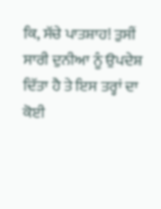ਕਿ, ਸੱਚੇ ਪਾਤਸ਼ਾਹ! ਤੁਸੀਂ ਸਾਰੀ ਦੁਨੀਆ ਨੂੰ ਉਪਦੇਸ਼ ਦਿੱਤਾ ਹੈ ਤੇ ਇਸ ਤਰ੍ਹਾਂ ਦਾ ਕੋਈ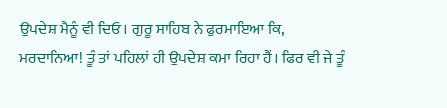ਉਪਦੇਸ਼ ਮੈਨੂੰ ਵੀ ਦਿਓ। ਗੁਰੂ ਸਾਹਿਬ ਨੇ ਫੁਰਮਾਇਆ ਕਿ, ਮਰਦਾਨਿਆ! ਤੂੰ ਤਾਂ ਪਹਿਲਾਂ ਹੀ ਉਪਦੇਸ਼ ਕਮਾ ਰਿਹਾ ਹੈਂ। ਫਿਰ ਵੀ ਜੇ ਤੂੰ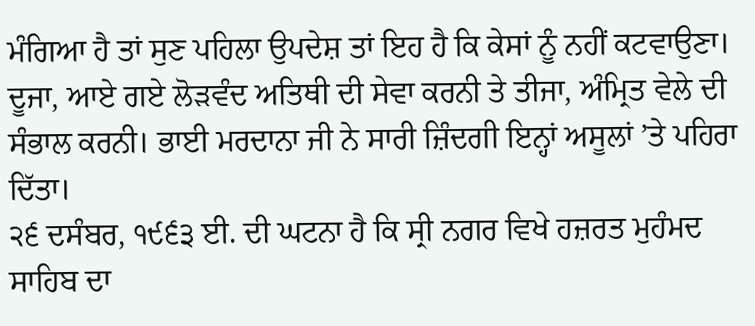ਮੰਗਿਆ ਹੈ ਤਾਂ ਸੁਣ ਪਹਿਲਾ ਉਪਦੇਸ਼ ਤਾਂ ਇਹ ਹੈ ਕਿ ਕੇਸਾਂ ਨੂੰ ਨਹੀਂ ਕਟਵਾਉਣਾ। ਦੂਜਾ, ਆਏ ਗਏ ਲੋੜਵੰਦ ਅਤਿਥੀ ਦੀ ਸੇਵਾ ਕਰਨੀ ਤੇ ਤੀਜਾ, ਅੰਮ੍ਰਿਤ ਵੇਲੇ ਦੀ ਸੰਭਾਲ ਕਰਨੀ। ਭਾਈ ਮਰਦਾਨਾ ਜੀ ਨੇ ਸਾਰੀ ਜ਼ਿੰਦਗੀ ਇਨ੍ਹਾਂ ਅਸੂਲਾਂ ’ਤੇ ਪਹਿਰਾ ਦਿੱਤਾ।
੨੬ ਦਸੰਬਰ, ੧੯੬੩ ਈ. ਦੀ ਘਟਨਾ ਹੈ ਕਿ ਸ੍ਰੀ ਨਗਰ ਵਿਖੇ ਹਜ਼ਰਤ ਮੁਹੰਮਦ ਸਾਹਿਬ ਦਾ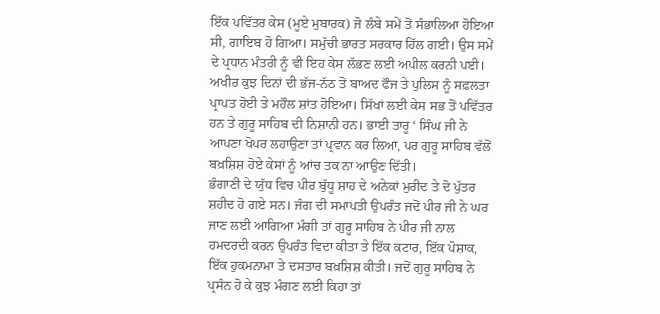ਇੱਕ ਪਵਿੱਤਰ ਕੇਸ (ਮੂਏ ਮੁਬਾਰਕ) ਜੋ ਲੰਬੇ ਸਮੇਂ ਤੋਂ ਸੰਭਾਲਿਆ ਹੋਇਆ ਸੀ, ਗਾਇਬ ਹੋ ਗਿਆ। ਸਮੁੱਚੀ ਭਾਰਤ ਸਰਕਾਰ ਹਿੱਲ ਗਈ। ਉਸ ਸਮੇਂ ਦੇ ਪ੍ਰਧਾਨ ਮੰਤਰੀ ਨੂੰ ਵੀ ਇਹ ਕੇਸ ਲੱਭਣ ਲਈ ਅਪੀਲ ਕਰਨੀ ਪਈ। ਅਖੀਰ ਕੁਝ ਦਿਨਾਂ ਦੀ ਭੱਜ-ਨੱਠ ਤੋਂ ਬਾਅਦ ਫੌਜ ਤੇ ਪੁਲਿਸ ਨੂੰ ਸਫ਼ਲਤਾ ਪ੍ਰਾਪਤ ਹੋਈ ਤੇ ਮਹੌਲ ਸ਼ਾਂਤ ਹੋਇਆ। ਸਿੱਖਾਂ ਲਈ ਕੇਸ ਸਭ ਤੋਂ ਪਵਿੱਤਰ ਹਨ ਤੇ ਗੁਰੂ ਸਾਹਿਬ ਦੀ ਨਿਸ਼ਾਨੀ ਹਨ। ਭਾਈ ਤਾਰੂ ‘ ਸਿੰਘ ਜੀ ਨੇ ਆਪਣਾ ਖੋਪਰ ਲਹਾਉਣਾ ਤਾਂ ਪ੍ਰਵਾਨ ਕਰ ਲਿਆ, ਪਰ ਗੁਰੂ ਸਾਹਿਬ ਵੱਲੋਂ ਬਖ਼ਸ਼ਿਸ਼ ਹੋਏ ਕੇਸਾਂ ਨੂੰ ਆਂਚ ਤਕ ਨਾ ਆਉਣ ਦਿੱਤੀ।
ਭੰਗਾਣੀ ਦੇ ਯੁੱਧ ਵਿਚ ਪੀਰ ਬੁੱਧੂ ਸ਼ਾਹ ਦੇ ਅਨੇਕਾਂ ਮੁਰੀਦ ਤੇ ਦੋ ਪੁੱਤਰ ਸ਼ਹੀਦ ਹੋ ਗਏ ਸਨ। ਜੰਗ ਦੀ ਸਮਾਪਤੀ ਉਪਰੰਤ ਜਦੋਂ ਪੀਰ ਜੀ ਨੇ ਘਰ ਜਾਣ ਲਈ ਆਗਿਆ ਮੰਗੀ ਤਾਂ ਗੁਰੂ ਸਾਹਿਬ ਨੇ ਪੀਰ ਜੀ ਨਾਲ ਹਮਦਰਦੀ ਕਰਨ ਉਪਰੰਤ ਵਿਦਾ ਕੀਤਾ ਤੇ ਇੱਕ ਕਟਾਰ, ਇੱਕ ਪੋਸ਼ਾਕ, ਇੱਕ ਹੁਕਮਨਾਮਾ ਤੇ ਦਸਤਾਰ ਬਖ਼ਸ਼ਿਸ਼ ਕੀਤੀ। ਜਦੋਂ ਗੁਰੂ ਸਾਹਿਬ ਨੇ ਪ੍ਰਸੰਨ ਹੋ ਕੇ ਕੁਝ ਮੰਗਣ ਲਈ ਕਿਹਾ ਤਾਂ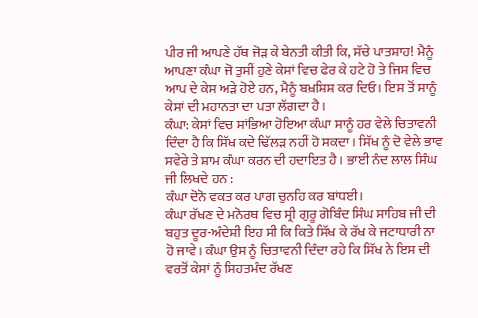ਪੀਰ ਜੀ ਆਪਣੇ ਹੱਥ ਜੋੜ ਕੇ ਬੇਨਤੀ ਕੀਤੀ ਕਿ, ਸੱਚੇ ਪਾਤਸ਼ਾਹ! ਮੈਨੂੰ ਆਪਣਾ ਕੰਘਾ ਜੋ ਤੁਸੀਂ ਹੁਣੇ ਕੇਸਾਂ ਵਿਚ ਫੇਰ ਕੇ ਹਟੇ ਹੋ ਤੇ ਜਿਸ ਵਿਚ ਆਪ ਦੇ ਕੇਸ ਅੜੇ ਹੋਏ ਹਨ, ਮੈਨੂੰ ਬਖ਼ਸ਼ਿਸ਼ ਕਰ ਦਿਓ। ਇਸ ਤੋਂ ਸਾਨੂੰ ਕੇਸਾਂ ਦੀ ਮਹਾਨਤਾ ਦਾ ਪਤਾ ਲੱਗਦਾ ਹੈ।
ਕੰਘਾ: ਕੇਸਾਂ ਵਿਚ ਸਾਂਭਿਆ ਹੋਇਆ ਕੰਘਾ ਸਾਨੂੰ ਹਰ ਵੇਲੇ ਚਿਤਾਵਨੀ ਦਿੰਦਾ ਹੈ ਕਿ ਸਿੱਖ ਕਦੇ ਢਿੱਲੜ ਨਹੀਂ ਹੋ ਸਕਦਾ। ਸਿੱਖ ਨੂੰ ਦੋ ਵੇਲੇ ਭਾਵ ਸਵੇਰੇ ਤੇ ਸ਼ਾਮ ਕੰਘਾ ਕਰਨ ਦੀ ਹਦਾਇਤ ਹੈ। ਭਾਈ ਨੰਦ ਲਾਲ ਸਿੰਘ ਜੀ ਲਿਖਦੇ ਹਨ :
ਕੰਘਾ ਦੋਨੋ ਵਕਤ ਕਰ ਪਾਗ ਚੁਨਹਿ ਕਰ ਬਾਂਧਈ।
ਕੰਘਾ ਰੱਖਣ ਦੇ ਮਨੋਰਥ ਵਿਚ ਸ੍ਰੀ ਗੁਰੂ ਗੋਬਿੰਦ ਸਿੰਘ ਸਾਹਿਬ ਜੀ ਦੀ ਬਹੁਤ ਦੂਰ-ਅੰਦੇਸ਼ੀ ਇਹ ਸੀ ਕਿ ਕਿਤੇ ਸਿੱਖ ਕੇ ਰੱਖ ਕੇ ਜਟਾਧਾਰੀ ਨਾ ਹੋ ਜਾਵੇ। ਕੰਘਾ ਉਸ ਨੂੰ ਚਿਤਾਵਨੀ ਦਿੰਦਾ ਰਹੇ ਕਿ ਸਿੱਖ ਨੇ ਇਸ ਦੀ ਵਰਤੋਂ ਕੇਸਾਂ ਨੂੰ ਸਿਹਤਮੰਦ ਰੱਖਣ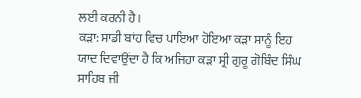ਲਈ ਕਰਨੀ ਹੈ।
ਕੜਾ: ਸਾਡੀ ਬਾਂਹ ਵਿਚ ਪਾਇਆ ਹੋਇਆ ਕੜਾ ਸਾਨੂੰ ਇਹ ਯਾਦ ਦਿਵਾਉਂਦਾ ਹੈ ਕਿ ਅਜਿਹਾ ਕੜਾ ਸ੍ਰੀ ਗੁਰੂ ਗੋਬਿੰਦ ਸਿੰਘ ਸਾਹਿਬ ਜੀ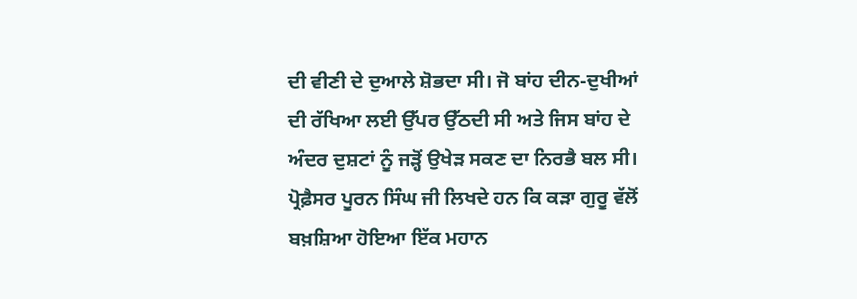ਦੀ ਵੀਣੀ ਦੇ ਦੁਆਲੇ ਸ਼ੋਭਦਾ ਸੀ। ਜੋ ਬਾਂਹ ਦੀਨ-ਦੁਖੀਆਂ ਦੀ ਰੱਖਿਆ ਲਈ ਉੱਪਰ ਉੱਠਦੀ ਸੀ ਅਤੇ ਜਿਸ ਬਾਂਹ ਦੇ ਅੰਦਰ ਦੁਸ਼ਟਾਂ ਨੂੰ ਜੜ੍ਹੋਂ ਉਖੇੜ ਸਕਣ ਦਾ ਨਿਰਭੈ ਬਲ ਸੀ। ਪ੍ਰੋਫ਼ੈਸਰ ਪੂਰਨ ਸਿੰਘ ਜੀ ਲਿਖਦੇ ਹਨ ਕਿ ਕੜਾ ਗੁਰੂ ਵੱਲੋਂ ਬਖ਼ਸ਼ਿਆ ਹੋਇਆ ਇੱਕ ਮਹਾਨ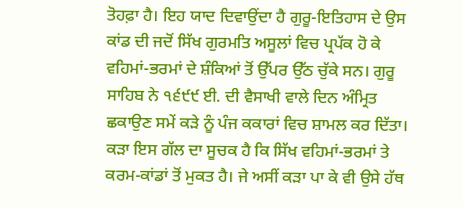ਤੋਹਫ਼ਾ ਹੈ। ਇਹ ਯਾਦ ਦਿਵਾਉਂਦਾ ਹੈ ਗੁਰੂ-ਇਤਿਹਾਸ ਦੇ ਉਸ ਕਾਂਡ ਦੀ ਜਦੋਂ ਸਿੱਖ ਗੁਰਮਤਿ ਅਸੂਲਾਂ ਵਿਚ ਪ੍ਰਪੱਕ ਹੋ ਕੇ ਵਹਿਮਾਂ-ਭਰਮਾਂ ਦੇ ਸ਼ੰਕਿਆਂ ਤੋਂ ਉੱਪਰ ਉੱਠ ਚੁੱਕੇ ਸਨ। ਗੁਰੂ ਸਾਹਿਬ ਨੇ ੧੬੯੯ ਈ. ਦੀ ਵੈਸਾਖੀ ਵਾਲੇ ਦਿਨ ਅੰਮ੍ਰਿਤ ਛਕਾਉਣ ਸਮੇਂ ਕੜੇ ਨੂੰ ਪੰਜ ਕਕਾਰਾਂ ਵਿਚ ਸ਼ਾਮਲ ਕਰ ਦਿੱਤਾ। ਕੜਾ ਇਸ ਗੱਲ ਦਾ ਸੂਚਕ ਹੈ ਕਿ ਸਿੱਖ ਵਹਿਮਾਂ-ਭਰਮਾਂ ਤੇ ਕਰਮ-ਕਾਂਡਾਂ ਤੋਂ ਮੁਕਤ ਹੈ। ਜੇ ਅਸੀਂ ਕੜਾ ਪਾ ਕੇ ਵੀ ਉਸੇ ਹੱਥ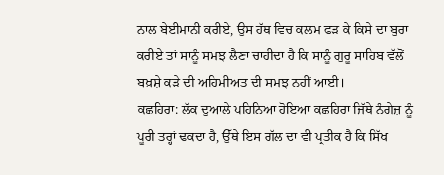ਨਾਲ ਬੇਈਮਾਨੀ ਕਰੀਏ, ਉਸ ਹੱਥ ਵਿਚ ਕਲਮ ਫੜ ਕੇ ਕਿਸੇ ਦਾ ਬੁਰਾ ਕਰੀਏ ਤਾਂ ਸਾਨੂੰ ਸਮਝ ਲੈਣਾ ਚਾਹੀਦਾ ਹੈ ਕਿ ਸਾਨੂੰ ਗੁਰੂ ਸਾਹਿਬ ਵੱਲੋਂ ਬਖ਼ਸ਼ੇ ਕੜੇ ਦੀ ਅਹਿਮੀਅਤ ਦੀ ਸਮਝ ਨਹੀਂ ਆਈ।
ਕਛਹਿਰਾ: ਲੱਕ ਦੁਆਲੇ ਪਹਿਨਿਆ ਹੋਇਆ ਕਛਹਿਰਾ ਜਿੱਥੇ ਨੰਗੇਜ਼ ਨੂੰ ਪੂਰੀ ਤਰ੍ਹਾਂ ਢਕਦਾ ਹੈ, ਉੱਥੇ ਇਸ ਗੱਲ ਦਾ ਵੀ ਪ੍ਰਤੀਕ ਹੈ ਕਿ ਸਿੱਖ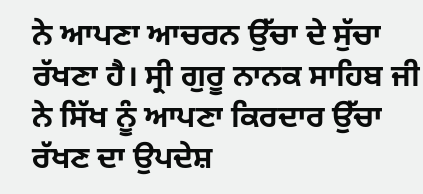ਨੇ ਆਪਣਾ ਆਚਰਨ ਉੱਚਾ ਦੇ ਸੁੱਚਾ ਰੱਖਣਾ ਹੈ। ਸ੍ਰੀ ਗੁਰੂ ਨਾਨਕ ਸਾਹਿਬ ਜੀ ਨੇ ਸਿੱਖ ਨੂੰ ਆਪਣਾ ਕਿਰਦਾਰ ਉੱਚਾ ਰੱਖਣ ਦਾ ਉਪਦੇਸ਼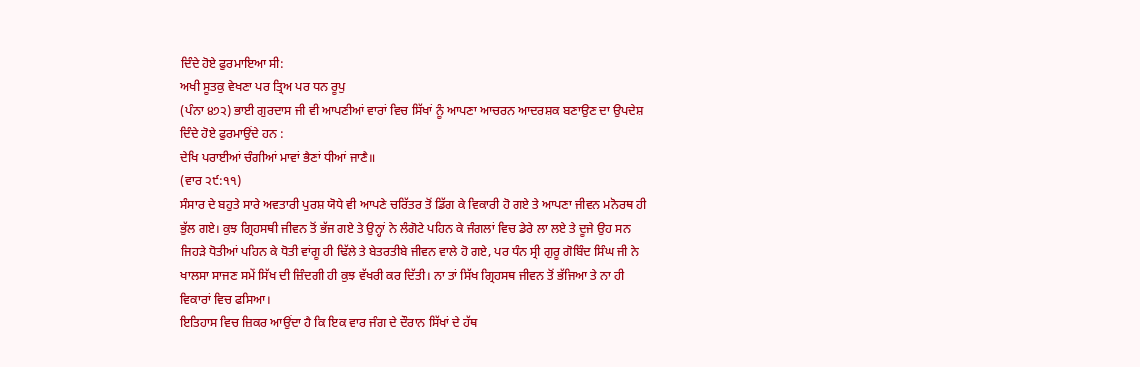ਦਿੰਦੇ ਹੋਏ ਫੁਰਮਾਇਆ ਸੀ:
ਅਖੀ ਸੂਤਕੁ ਵੇਖਣਾ ਪਰ ਤ੍ਰਿਅ ਪਰ ਧਨ ਰੂਪੁ
(ਪੰਨਾ ੪੭੨) ਭਾਈ ਗੁਰਦਾਸ ਜੀ ਵੀ ਆਪਣੀਆਂ ਵਾਰਾਂ ਵਿਚ ਸਿੱਖਾਂ ਨੂੰ ਆਪਣਾ ਆਚਰਨ ਆਦਰਸ਼ਕ ਬਣਾਉਣ ਦਾ ਉਪਦੇਸ਼ ਦਿੰਦੇ ਹੋਏ ਫੁਰਮਾਉਂਦੇ ਹਨ :
ਦੇਖਿ ਪਰਾਈਆਂ ਚੰਗੀਆਂ ਮਾਵਾਂ ਭੈਣਾਂ ਧੀਆਂ ਜਾਣੈ॥
(ਵਾਰ ੨੯:੧੧)
ਸੰਸਾਰ ਦੇ ਬਹੁਤੇ ਸਾਰੇ ਅਵਤਾਰੀ ਪੁਰਸ਼ ਯੋਧੇ ਵੀ ਆਪਣੇ ਚਰਿੱਤਰ ਤੋਂ ਡਿੱਗ ਕੇ ਵਿਕਾਰੀ ਹੋ ਗਏ ਤੇ ਆਪਣਾ ਜੀਵਨ ਮਨੋਰਥ ਹੀ ਭੁੱਲ ਗਏ। ਕੁਝ ਗ੍ਰਿਹਸਥੀ ਜੀਵਨ ਤੋਂ ਭੱਜ ਗਏ ਤੇ ਉਨ੍ਹਾਂ ਨੇ ਲੰਗੋਟੇ ਪਹਿਨ ਕੇ ਜੰਗਲਾਂ ਵਿਚ ਡੇਰੇ ਲਾ ਲਏ ਤੇ ਦੂਜੇ ਉਹ ਸਨ ਜਿਹੜੇ ਧੋਤੀਆਂ ਪਹਿਨ ਕੇ ਧੋਤੀ ਵਾਂਗੂ ਹੀ ਢਿੱਲੇ ਤੇ ਬੇਤਰਤੀਬੇ ਜੀਵਨ ਵਾਲੇ ਹੋ ਗਏ, ਪਰ ਧੰਨ ਸ੍ਰੀ ਗੁਰੂ ਗੋਬਿੰਦ ਸਿੰਘ ਜੀ ਨੇ ਖਾਲਸਾ ਸਾਜਣ ਸਮੇਂ ਸਿੱਖ ਦੀ ਜ਼ਿੰਦਗੀ ਹੀ ਕੁਝ ਵੱਖਰੀ ਕਰ ਦਿੱਤੀ। ਨਾ ਤਾਂ ਸਿੱਖ ਗ੍ਰਿਹਸਥ ਜੀਵਨ ਤੋਂ ਭੱਜਿਆ ਤੇ ਨਾ ਹੀ ਵਿਕਾਰਾਂ ਵਿਚ ਫਸਿਆ।
ਇਤਿਹਾਸ ਵਿਚ ਜ਼ਿਕਰ ਆਉਂਦਾ ਹੈ ਕਿ ਇਕ ਵਾਰ ਜੰਗ ਦੇ ਦੌਰਾਨ ਸਿੱਖਾਂ ਦੇ ਹੱਥ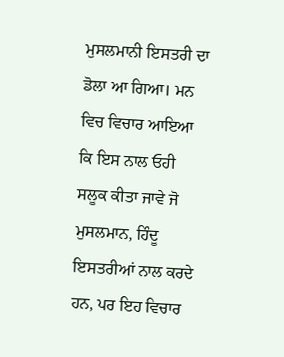ਮੁਸਲਮਾਨੀ ਇਸਤਰੀ ਦਾ ਡੋਲਾ ਆ ਗਿਆ। ਮਨ ਵਿਚ ਵਿਚਾਰ ਆਇਆ ਕਿ ਇਸ ਨਾਲ ਓਹੀ ਸਲੂਕ ਕੀਤਾ ਜਾਵੇ ਜੋ ਮੁਸਲਮਾਨ, ਹਿੰਦੂ ਇਸਤਰੀਆਂ ਨਾਲ ਕਰਦੇ ਹਨ, ਪਰ ਇਹ ਵਿਚਾਰ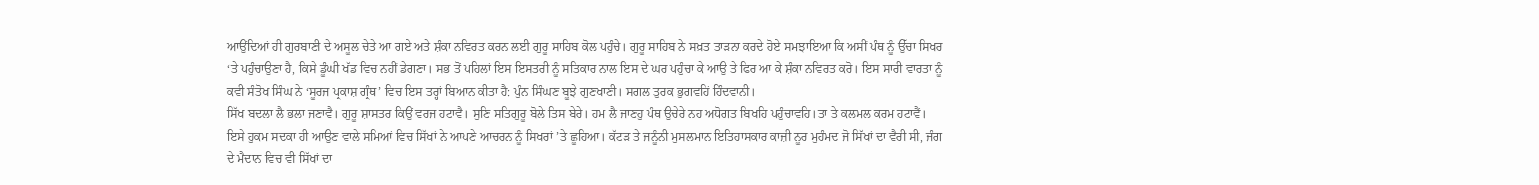ਆਉਂਦਿਆਂ ਹੀ ਗੁਰਬਾਣੀ ਦੇ ਅਸੂਲ ਚੇਤੇ ਆ ਗਏ ਅਤੇ ਸ਼ੰਕਾ ਨਵਿਰਤ ਕਰਨ ਲਈ ਗੁਰੂ ਸਾਹਿਬ ਕੋਲ ਪਹੁੰਚੇ। ਗੁਰੂ ਸਾਹਿਬ ਨੇ ਸਖ਼ਤ ਤਾੜਨਾ ਕਰਦੇ ਹੋਏ ਸਮਝਾਇਆ ਕਿ ਅਸੀਂ ਪੰਥ ਨੂੰ ਉੱਚਾ ਸਿਖਰ ‘ਤੇ ਪਹੁੰਚਾਉਣਾ ਹੈ, ਕਿਸੇ ਡੂੰਘੀ ਖੱਡ ਵਿਚ ਨਹੀਂ ਡੇਗਣਾ। ਸਭ ਤੋਂ ਪਹਿਲਾਂ ਇਸ ਇਸਤਰੀ ਨੂੰ ਸਤਿਕਾਰ ਨਾਲ ਇਸ ਦੇ ਘਰ ਪਹੁੰਚਾ ਕੇ ਆਉ ਤੇ ਫਿਰ ਆ ਕੇ ਸ਼ੰਕਾ ਨਵਿਰਤ ਕਰੋ। ਇਸ ਸਾਰੀ ਵਾਰਤਾ ਨੂੰ ਕਵੀ ਸੰਤੋਖ ਸਿੰਘ ਨੇ ‘ਸੂਰਜ ਪ੍ਰਕਾਸ਼ ਗ੍ਰੰਥ’ ਵਿਚ ਇਸ ਤਰ੍ਹਾਂ ਬਿਆਨ ਕੀਤਾ ਹੈ: ਪੁੰਨ ਸਿੰਘਣ ਬੂਝੇ ਗੁਣਖਾਣੀ। ਸਗਲ ਤੁਰਕ ਭੁਗਵਹਿਂ ਹਿੰਦਵਾਨੀ।
ਸਿੱਖ ਬਦਲਾ ਲੈ ਭਲਾ ਜਣਾਵੈ। ਗੁਰੂ ਸ਼ਾਸਤਰ ਕਿਉਂ ਵਰਜ ਹਟਾਵੈ। ਸੁਣਿ ਸਤਿਗੁਰੂ ਬੋਲੇ ਤਿਸ ਬੇਰੇ। ਹਮ ਲੈ ਜਾਣਹੁ ਪੰਥ ਉਚੇਰੇ ਨਹ ਅਧੋਗਤ ਬਿਖਹਿ ਪਹੁੰਚਾਵਹਿ।ਤਾ ਤੇ ਕਲਮਲ ਕਰਮ ਹਟਾਵੈਂ।
ਇਸੇ ਹੁਕਮ ਸਦਕਾ ਹੀ ਆਉਣ ਵਾਲੇ ਸਮਿਆਂ ਵਿਚ ਸਿੱਖਾਂ ਨੇ ਆਪਣੇ ਆਚਰਨ ਨੂੰ ਸਿਖਰਾਂ ’ਤੇ ਛੂਹਿਆ। ਕੱਟੜ ਤੇ ਜਨੂੰਨੀ ਮੁਸਲਮਾਨ ਇਤਿਹਾਸਕਾਰ ਕਾਜ਼ੀ ਨੂਰ ਮੁਹੰਮਦ ਜੋ ਸਿੱਖਾਂ ਦਾ ਵੈਰੀ ਸੀ, ਜੰਗ ਦੇ ਮੈਦਾਨ ਵਿਚ ਵੀ ਸਿੱਖਾਂ ਦਾ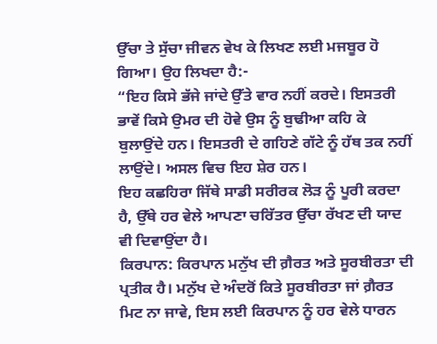ਉੱਚਾ ਤੇ ਸੁੱਚਾ ਜੀਵਨ ਵੇਖ ਕੇ ਲਿਖਣ ਲਈ ਮਜਬੂਰ ਹੋ ਗਿਆ। ਉਹ ਲਿਖਦਾ ਹੈ:-
“ਇਹ ਕਿਸੇ ਭੱਜੇ ਜਾਂਦੇ ਉੱਤੇ ਵਾਰ ਨਹੀਂ ਕਰਦੇ। ਇਸਤਰੀ ਭਾਵੇਂ ਕਿਸੇ ਉਮਰ ਦੀ ਹੋਵੇ ਉਸ ਨੂੰ ਬੁਢੀਆ ਕਹਿ ਕੇ ਬੁਲਾਉਂਦੇ ਹਨ। ਇਸਤਰੀ ਦੇ ਗਹਿਣੇ ਗੱਟੇ ਨੂੰ ਹੱਥ ਤਕ ਨਹੀਂ ਲਾਉਂਦੇ। ਅਸਲ ਵਿਚ ਇਹ ਸ਼ੇਰ ਹਨ।
ਇਹ ਕਛਹਿਰਾ ਜਿੱਥੇ ਸਾਡੀ ਸਰੀਰਕ ਲੋੜ ਨੂੰ ਪੂਰੀ ਕਰਦਾ ਹੈ, ਉੱਥੇ ਹਰ ਵੇਲੇ ਆਪਣਾ ਚਰਿੱਤਰ ਉੱਚਾ ਰੱਖਣ ਦੀ ਯਾਦ ਵੀ ਦਿਵਾਉਂਦਾ ਹੈ।
ਕਿਰਪਾਨ: ਕਿਰਪਾਨ ਮਨੁੱਖ ਦੀ ਗ਼ੈਰਤ ਅਤੇ ਸੂਰਬੀਰਤਾ ਦੀ ਪ੍ਰਤੀਕ ਹੈ। ਮਨੁੱਖ ਦੇ ਅੰਦਰੋਂ ਕਿਤੇ ਸੂਰਬੀਰਤਾ ਜਾਂ ਗ਼ੈਰਤ ਮਿਟ ਨਾ ਜਾਵੇ, ਇਸ ਲਈ ਕਿਰਪਾਨ ਨੂੰ ਹਰ ਵੇਲੇ ਧਾਰਨ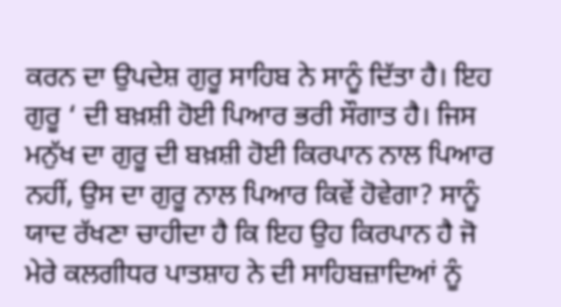ਕਰਨ ਦਾ ਉਪਦੇਸ਼ ਗੁਰੂ ਸਾਹਿਬ ਨੇ ਸਾਨੂੰ ਦਿੱਤਾ ਹੈ। ਇਹ ਗੁਰੂ ‘ ਦੀ ਬਖ਼ਸ਼ੀ ਹੋਈ ਪਿਆਰ ਭਰੀ ਸੌਗਾਤ ਹੈ। ਜਿਸ ਮਨੁੱਖ ਦਾ ਗੁਰੂ ਦੀ ਬਖ਼ਸ਼ੀ ਹੋਈ ਕਿਰਪਾਨ ਨਾਲ ਪਿਆਰ ਨਹੀਂ, ਉਸ ਦਾ ਗੁਰੂ ਨਾਲ ਪਿਆਰ ਕਿਵੇਂ ਹੋਵੇਗਾ? ਸਾਨੂੰ ਯਾਦ ਰੱਖਣਾ ਚਾਹੀਦਾ ਹੈ ਕਿ ਇਹ ਉਹ ਕਿਰਪਾਨ ਹੈ ਜੋ ਮੇਰੇ ਕਲਗੀਧਰ ਪਾਤਸ਼ਾਹ ਨੇ ਦੀ ਸਾਹਿਬਜ਼ਾਦਿਆਂ ਨੂੰ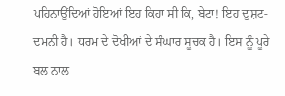ਪਹਿਨਾਉਂਦਿਆਂ ਹੋਇਆਂ ਇਹ ਕਿਹਾ ਸੀ ਕਿ, ਬੇਟਾ! ਇਹ ਦੁਸ਼ਟ-ਦਮਨੀ ਹੈ। ਧਰਮ ਦੇ ਦੋਖੀਆਂ ਦੇ ਸੰਘਾਰ ਸੂਚਕ ਹੈ। ਇਸ ਨੂੰ ਪੂਰੇ ਬਲ ਨਾਲ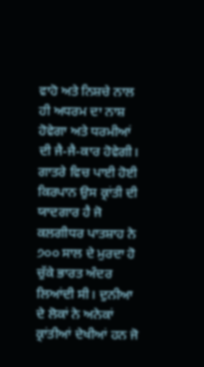ਵਾਹੋ ਅਤੇ ਨਿਸ਼ਚੇ ਨਾਲ ਹੀ ਅਧਰਮ ਦਾ ਨਾਸ਼ ਹੋਵੇਗਾ ਅਤੇ ਧਰਮੀਆਂ ਦੀ ਜੈ-ਜੈ-ਕਾਰ ਹੋਵੇਗੀ। ਗਾਤਰੇ ਵਿਚ ਪਾਈ ਹੋਈ ਕਿਰਪਾਨ ਉਸ ਕ੍ਰਾਂਤੀ ਦੀ ਯਾਦਗਾਰ ਹੈ ਜੋ ਕਲਗੀਧਰ ਪਾਤਸ਼ਾਹ ਨੇ ੭੦੦ ਸਾਲ ਦੇ ਮੁਰਦਾ ਹੋ ਚੁੱਕੇ ਭਾਰਤ ਅੰਦਰ ਲਿਆਂਦੀ ਸੀ। ਦੁਨੀਆ ਦੇ ਲੋਕਾਂ ਨੇ ਅਨੇਕਾਂ ਕ੍ਰਾਂਤੀਆਂ ਦੇਖੀਆਂ ਹਨ ਜੋ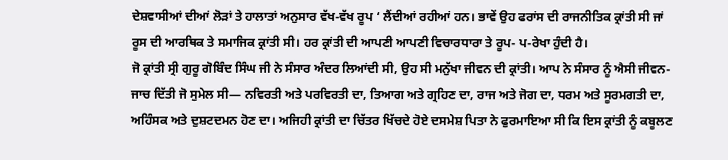ਦੇਸ਼ਵਾਸੀਆਂ ਦੀਆਂ ਲੋੜਾਂ ਤੇ ਹਾਲਾਤਾਂ ਅਨੁਸਾਰ ਵੱਖ-ਵੱਖ ਰੂਪ ‘ ਲੈਂਦੀਆਂ ਰਹੀਆਂ ਹਨ। ਭਾਵੇਂ ਉਹ ਫਰਾਂਸ ਦੀ ਰਾਜਨੀਤਿਕ ਕ੍ਰਾਂਤੀ ਸੀ ਜਾਂ ਰੂਸ ਦੀ ਆਰਥਿਕ ਤੇ ਸਮਾਜਿਕ ਕ੍ਰਾਂਤੀ ਸੀ। ਹਰ ਕ੍ਰਾਂਤੀ ਦੀ ਆਪਣੀ ਆਪਣੀ ਵਿਚਾਰਧਾਰਾ ਤੇ ਰੂਪ- ਪ-ਰੇਖਾ ਹੁੰਦੀ ਹੈ।
ਜੋ ਕ੍ਰਾਂਤੀ ਸ੍ਰੀ ਗੁਰੂ ਗੋਬਿੰਦ ਸਿੰਘ ਜੀ ਨੇ ਸੰਸਾਰ ਅੰਦਰ ਲਿਆਂਦੀ ਸੀ, ਉਹ ਸੀ ਮਨੁੱਖਾ ਜੀਵਨ ਦੀ ਕ੍ਰਾਂਤੀ। ਆਪ ਨੇ ਸੰਸਾਰ ਨੂੰ ਐਸੀ ਜੀਵਨ-ਜਾਚ ਦਿੱਤੀ ਜੋ ਸੁਮੇਲ ਸੀ— ਨਵਿਰਤੀ ਅਤੇ ਪਰਵਿਰਤੀ ਦਾ, ਤਿਆਗ ਅਤੇ ਗ੍ਰਹਿਣ ਦਾ, ਰਾਜ ਅਤੇ ਜੋਗ ਦਾ, ਧਰਮ ਅਤੇ ਸੂਰਮਗਤੀ ਦਾ, ਅਹਿੰਸਕ ਅਤੇ ਦੁਸ਼ਟਦਮਨ ਹੋਣ ਦਾ। ਅਜਿਹੀ ਕ੍ਰਾਂਤੀ ਦਾ ਚਿੱਤਰ ਖਿੱਚਦੇ ਹੋਏ ਦਸਮੇਸ਼ ਪਿਤਾ ਨੇ ਫੁਰਮਾਇਆ ਸੀ ਕਿ ਇਸ ਕ੍ਰਾਂਤੀ ਨੂੰ ਕਬੂਲਣ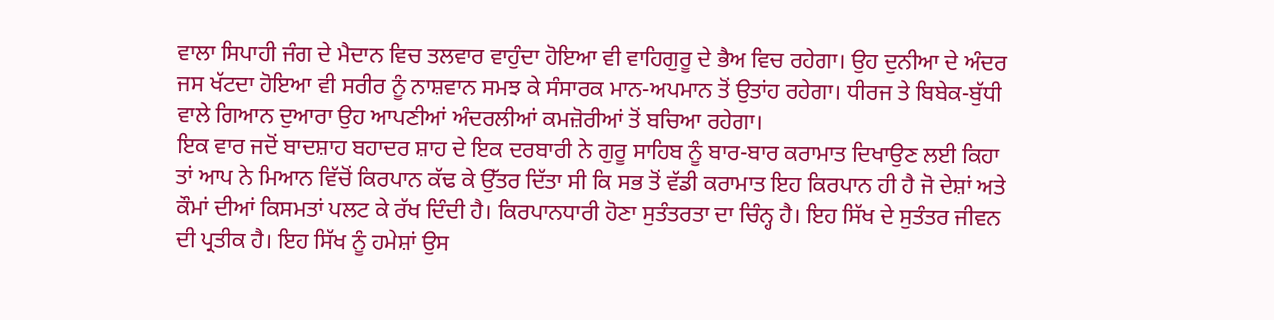ਵਾਲਾ ਸਿਪਾਹੀ ਜੰਗ ਦੇ ਮੈਦਾਨ ਵਿਚ ਤਲਵਾਰ ਵਾਹੁੰਦਾ ਹੋਇਆ ਵੀ ਵਾਹਿਗੁਰੂ ਦੇ ਭੈਅ ਵਿਚ ਰਹੇਗਾ। ਉਹ ਦੁਨੀਆ ਦੇ ਅੰਦਰ ਜਸ ਖੱਟਦਾ ਹੋਇਆ ਵੀ ਸਰੀਰ ਨੂੰ ਨਾਸ਼ਵਾਨ ਸਮਝ ਕੇ ਸੰਸਾਰਕ ਮਾਨ-ਅਪਮਾਨ ਤੋਂ ਉਤਾਂਹ ਰਹੇਗਾ। ਧੀਰਜ ਤੇ ਬਿਬੇਕ-ਬੁੱਧੀ ਵਾਲੇ ਗਿਆਨ ਦੁਆਰਾ ਉਹ ਆਪਣੀਆਂ ਅੰਦਰਲੀਆਂ ਕਮਜ਼ੋਰੀਆਂ ਤੋਂ ਬਚਿਆ ਰਹੇਗਾ।
ਇਕ ਵਾਰ ਜਦੋਂ ਬਾਦਸ਼ਾਹ ਬਹਾਦਰ ਸ਼ਾਹ ਦੇ ਇਕ ਦਰਬਾਰੀ ਨੇ ਗੁਰੂ ਸਾਹਿਬ ਨੂੰ ਬਾਰ-ਬਾਰ ਕਰਾਮਾਤ ਦਿਖਾਉਣ ਲਈ ਕਿਹਾ ਤਾਂ ਆਪ ਨੇ ਮਿਆਨ ਵਿੱਚੋਂ ਕਿਰਪਾਨ ਕੱਢ ਕੇ ਉੱਤਰ ਦਿੱਤਾ ਸੀ ਕਿ ਸਭ ਤੋਂ ਵੱਡੀ ਕਰਾਮਾਤ ਇਹ ਕਿਰਪਾਨ ਹੀ ਹੈ ਜੋ ਦੇਸ਼ਾਂ ਅਤੇ ਕੌਮਾਂ ਦੀਆਂ ਕਿਸਮਤਾਂ ਪਲਟ ਕੇ ਰੱਖ ਦਿੰਦੀ ਹੈ। ਕਿਰਪਾਨਧਾਰੀ ਹੋਣਾ ਸੁਤੰਤਰਤਾ ਦਾ ਚਿੰਨ੍ਹ ਹੈ। ਇਹ ਸਿੱਖ ਦੇ ਸੁਤੰਤਰ ਜੀਵਨ ਦੀ ਪ੍ਰਤੀਕ ਹੈ। ਇਹ ਸਿੱਖ ਨੂੰ ਹਮੇਸ਼ਾਂ ਉਸ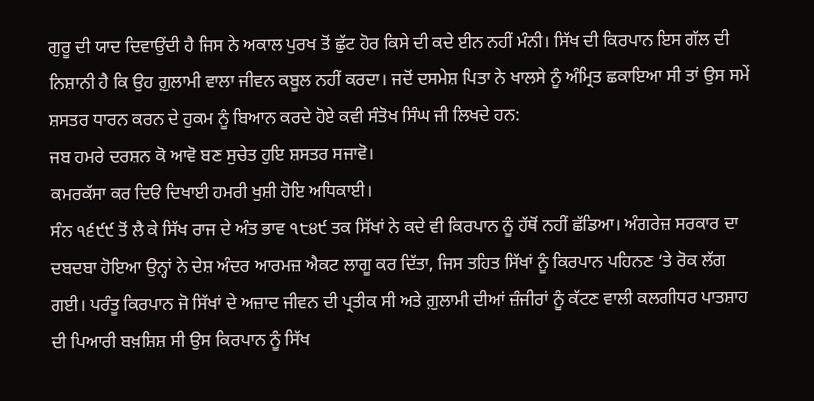ਗੁਰੂ ਦੀ ਯਾਦ ਦਿਵਾਉਂਦੀ ਹੈ ਜਿਸ ਨੇ ਅਕਾਲ ਪੁਰਖ ਤੋਂ ਛੁੱਟ ਹੋਰ ਕਿਸੇ ਦੀ ਕਦੇ ਈਨ ਨਹੀਂ ਮੰਨੀ। ਸਿੱਖ ਦੀ ਕਿਰਪਾਨ ਇਸ ਗੱਲ ਦੀ ਨਿਸ਼ਾਨੀ ਹੈ ਕਿ ਉਹ ਗ਼ੁਲਾਮੀ ਵਾਲਾ ਜੀਵਨ ਕਬੂਲ ਨਹੀਂ ਕਰਦਾ। ਜਦੋਂ ਦਸਮੇਸ਼ ਪਿਤਾ ਨੇ ਖਾਲਸੇ ਨੂੰ ਅੰਮ੍ਰਿਤ ਛਕਾਇਆ ਸੀ ਤਾਂ ਉਸ ਸਮੇਂ ਸ਼ਸਤਰ ਧਾਰਨ ਕਰਨ ਦੇ ਹੁਕਮ ਨੂੰ ਬਿਆਨ ਕਰਦੇ ਹੋਏ ਕਵੀ ਸੰਤੋਖ ਸਿੰਘ ਜੀ ਲਿਖਦੇ ਹਨ:
ਜਬ ਹਮਰੇ ਦਰਸ਼ਨ ਕੋ ਆਵੋ ਬਣ ਸੁਚੇਤ ਹੁਇ ਸ਼ਸਤਰ ਸਜਾਵੋ।
ਕਮਰਕੱਸਾ ਕਰ ਦਿੳ ਦਿਖਾਈ ਹਮਰੀ ਖੁਸ਼ੀ ਹੋਇ ਅਧਿਕਾਈ।
ਸੰਨ ੧੬੯੯ ਤੋਂ ਲੈ ਕੇ ਸਿੱਖ ਰਾਜ ਦੇ ਅੰਤ ਭਾਵ ੧੮੪੯ ਤਕ ਸਿੱਖਾਂ ਨੇ ਕਦੇ ਵੀ ਕਿਰਪਾਨ ਨੂੰ ਹੱਥੋਂ ਨਹੀਂ ਛੱਡਿਆ। ਅੰਗਰੇਜ਼ ਸਰਕਾਰ ਦਾ ਦਬਦਬਾ ਹੋਇਆ ਉਨ੍ਹਾਂ ਨੇ ਦੇਸ਼ ਅੰਦਰ ਆਰਮਜ਼ ਐਕਟ ਲਾਗੂ ਕਰ ਦਿੱਤਾ, ਜਿਸ ਤਹਿਤ ਸਿੱਖਾਂ ਨੂੰ ਕਿਰਪਾਨ ਪਹਿਨਣ ‘ਤੇ ਰੋਕ ਲੱਗ ਗਈ। ਪਰੰਤੂ ਕਿਰਪਾਨ ਜੋ ਸਿੱਖਾਂ ਦੇ ਅਜ਼ਾਦ ਜੀਵਨ ਦੀ ਪ੍ਰਤੀਕ ਸੀ ਅਤੇ ਗ਼ੁਲਾਮੀ ਦੀਆਂ ਜ਼ੰਜੀਰਾਂ ਨੂੰ ਕੱਟਣ ਵਾਲੀ ਕਲਗੀਧਰ ਪਾਤਸ਼ਾਹ ਦੀ ਪਿਆਰੀ ਬਖ਼ਸ਼ਿਸ਼ ਸੀ ਉਸ ਕਿਰਪਾਨ ਨੂੰ ਸਿੱਖ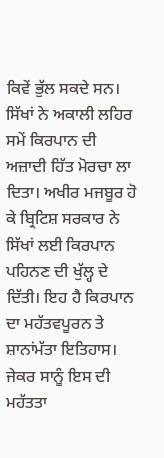ਕਿਵੇਂ ਭੁੱਲ ਸਕਦੇ ਸਨ। ਸਿੱਖਾਂ ਨੇ ਅਕਾਲੀ ਲਹਿਰ ਸਮੇਂ ਕਿਰਪਾਨ ਦੀ ਅਜ਼ਾਦੀ ਹਿੱਤ ਮੋਰਚਾ ਲਾ ਦਿਤਾ। ਅਖੀਰ ਮਜਬੂਰ ਹੋ ਕੇ ਬ੍ਰਿਟਿਸ਼ ਸਰਕਾਰ ਨੇ ਸਿੱਖਾਂ ਲਈ ਕਿਰਪਾਨ ਪਹਿਨਣ ਦੀ ਖੁੱਲ੍ਹ ਦੇ ਦਿੱਤੀ। ਇਹ ਹੈ ਕਿਰਪਾਨ ਦਾ ਮਹੱਤਵਪੂਰਨ ਤੇ ਸ਼ਾਨਾਂਮੱਤਾ ਇਤਿਹਾਸ। ਜੇਕਰ ਸਾਨੂੰ ਇਸ ਦੀ ਮਹੱਤਤਾ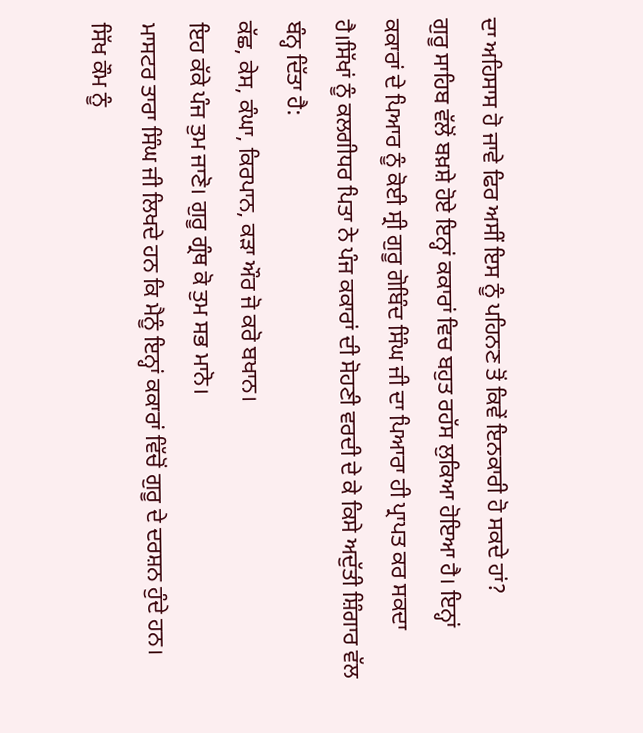ਦਾ ਅਹਿਸਾਸ ਹੋ ਜਾਵੇ ਫਿਰ ਅਸੀਂ ਇਸ ਨੂੰ ਪਹਿਨਣ ਤੋਂ ਕਿਵੇਂ ਇਨਕਾਰੀ ਹੋ ਸਕਦੇ ਹਾਂ?
ਗੁਰੂ ਸਾਹਿਬ ਵੱਲੋਂ ਬਖ਼ਸ਼ੇ ਹੋਏ ਇਨ੍ਹਾਂ ਕਕਾਰਾਂ ਵਿਚ ਬਹੁਤ ਰਹੱਸ ਲੁਕਿਆ ਹੋਇਆ ਹੈ। ਇਨ੍ਹਾਂ ਕਕਾਰਾਂ ਦੇ ਪਿਆਰ ਨੂੰ ਕੋਈ ਸ੍ਰੀ ਗੁਰੂ ਗੋਬਿੰਦ ਸਿੰਘ ਜੀ ਦਾ ਪਿਆਰਾ ਹੀ ਪ੍ਰਾਪਤ ਕਰ ਸਕਦਾ ਹੈ।ਸਿੱਖਾਂ ਨੂੰ ਕਲਗੀਧਰ ਪਿਤਾ ਨੇ ਪੰਜ ਕਕਾਰਾਂ ਦੀ ਸੋਹਣੀ ਵਰਦੀ ਦੇ ਕੇ ਕਿਸੇ ਅਦੁੱਤੀ ਸ਼ਿੰਗਾਰ ਵੱਲ ਬੰਨ੍ਹ ਦਿੱਤਾ ਹੈ:
ਕੱਛ, ਕੇਸ, ਕੰਘਾ, ਕਿਰਪਾਨ, ਕੜਾ ਔਰ ਜੋ ਕਰੋ ਬਖਾਨ।
ਇਹ ਕੱਕੇ ਪੰਜ ਤੁਮ ਜਾਣੋ। ਗੁਰੂ ਗ੍ਰੰਥ ਕੋ ਤੁਮ ਸਭ ਮਾਨੋ।
ਮਾਸਟਰ ਤਾਰਾ ਸਿੰਘ ਜੀ ਲਿਖਦੇ ਹਨ ਕਿ ਮੈਨੂੰ ਇਨ੍ਹਾਂ ਕਕਾਰਾਂ ਵਿੱਚੋਂ ਗੁਰੂ ਦੇ ਦਰਸ਼ਨ ਹੁੰਦੇ ਹਨ।
ਸਿੱਖ ਕੌਮ ਨੂੰ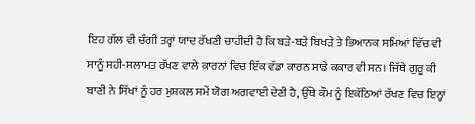ਇਹ ਗੱਲ ਵੀ ਚੰਗੀ ਤਰ੍ਹਾਂ ਯਾਦ ਰੱਖਣੀ ਚਾਹੀਦੀ ਹੈ ਕਿ ਬੜੇ-ਬੜੇ ਬਿਖੜੇ ਤੇ ਭਿਆਨਕ ਸਮਿਆਂ ਵਿੱਚ ਵੀ ਸਾਨੂੰ ਸਹੀ-ਸਲਾਮਤ ਰੱਖਣ ਵਾਲੇ ਕਾਰਨਾਂ ਵਿਚ ਇੱਕ ਵੱਡਾ ਕਾਰਨ ਸਾਡੇ ਕਕਾਰ ਵੀ ਸਨ। ਜਿੱਥੇ ਗੁਰੂ ਕੀ ਬਾਣੀ ਨੇ ਸਿੱਖਾਂ ਨੂੰ ਹਰ ਮੁਸ਼ਕਲ ਸਮੇਂ ਯੋਗ ਅਗਵਾਈ ਦੇਣੀ ਹੈ, ਉੱਥੇ ਕੌਮ ਨੂੰ ਇਕੱਠਿਆਂ ਰੱਖਣ ਵਿਚ ਇਨ੍ਹਾਂ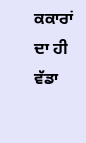ਕਕਾਰਾਂ ਦਾ ਹੀ ਵੱਡਾ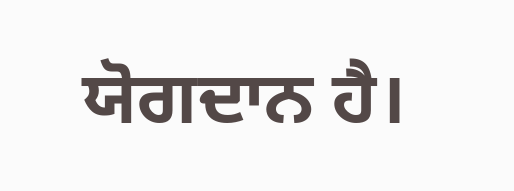ਯੋਗਦਾਨ ਹੈ।